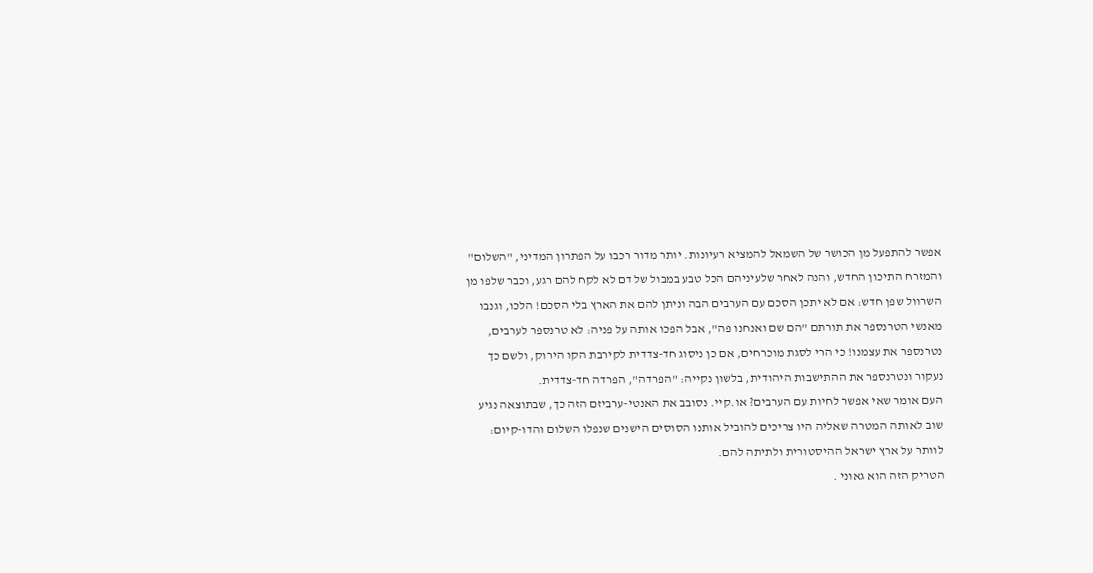אפשר להתפעל מן הכושר של השמאל להמציא רעיונות. יותר מדור רכבו על הפתרון המדיני, "השלום" והמזרח התיכון החדש, והנה לאחר שלעיניהם הכל טבע במבול של דם לא לקח להם רגע, וכבר שלפו מן השרוול שפן חדש: אם לא יתכן הסכם עם הערבים הבה וניתן להם את הארץ בלי הסכם! הלכו, וגנבו מאנשי הטרנספר את תורתם "הם שם ואנחנו פה", אבל הפכו אותה על פניה: לא טרנספר לערבים, נטרנספר את עצמנו! כי הרי לסגת מוכרחים, אם כן ניסוג חד-צדדית לקירבת הקו הירוק, ולשם כך נעקור ונטרנספר את ההתישבות היהודית, בלשון נקייה: "הפרדה", הפרדה חד-צדדית.
העם אומר שאי אפשר לחיות עם הערבים? או.קיי. נסובב את האנטי-ערביזם הזה כך, שבתוצאה נגיע שוב לאותה המטרה שאליה היו צריכים להוביל אותנו הסוסים הישנים שנפלו השלום והדו-קיום: לוותר על ארץ ישראל ההיסטורית ולתיתה להם.
הטריק הזה הוא גאוני .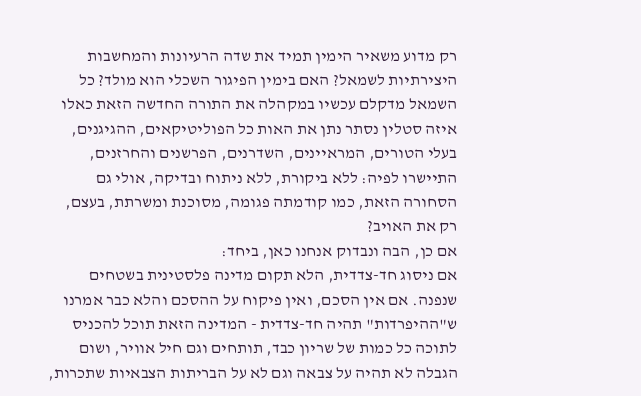רק מדוע משאיר הימין תמיד את שדה הרעיונות והמחשבות היצירתיות לשמאל? האם בימין הפיגור השכלי הוא מולד? כל השמאל מדקלם עכשיו במקהלה את התורה החדשה הזאת כאלו איזה סטלין נסתר נתן את האות כל הפוליטיקאים, ההגיגנים, בעלי הטורים, המראיינים, השדרנים, הפרשנים והחרזנים, התיישרו לפיה: ללא ביקורת, ללא ניתוח ובדיקה, אולי גם הסחורה הזאת, כמו קודמתה פגומה, מסוכנת ומשרתת, בעצם, רק את האויב?
אם כן, הבה ונבדוק אנחנו כאן, ביחד:
אם ניסוג חד-צדדית, הלא תקום מדינה פלסטינית בשטחים שנפנה. אם אין הסכם, ואין פיקוח על ההסכם והלא כבר אמרנו ש"ההיפרדות" תהיה חד-צדדית - המדינה הזאת תוכל להכניס לתוכה כל כמות של שריון כבד, תותחים וגם חיל אוויר, ושום הגבלה לא תהיה על צבאה וגם לא על הבריתות הצבאיות שתכרות,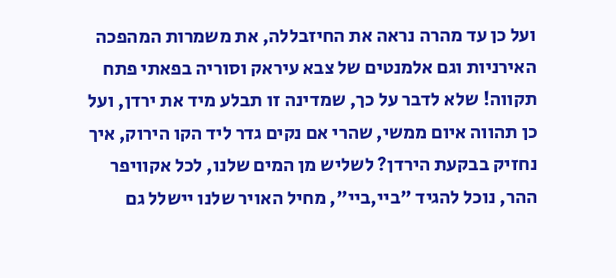ועל כן עד מהרה נראה את החיזבללה, את משמרות המהפכה האירניות וגם אלמנטים של צבא עיראק וסוריה בפאתי פתח תקווה! שלא לדבר על כך, שמדינה זו תבלע מיד את ירדן, ועל כן תהווה איום ממשי, שהרי אם נקים גדר ליד הקו הירוק, איך נחזיק בבקעת הירדן? לשליש מן המים שלנו, לכל אקוויפר ההר, נוכל להגיד "ביי,ביי", מחיל האויר שלנו יישלל גם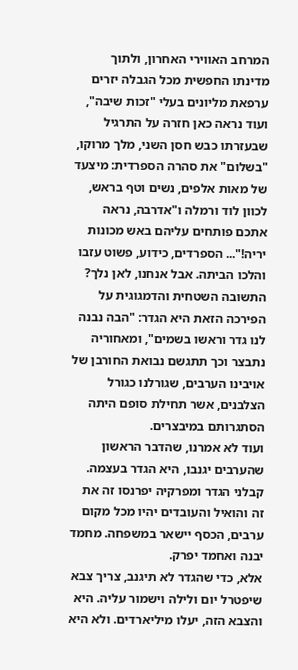המרחב האווירי האחרון, ולתוך מדינתו החפשית מכל הגבלה יזרים ערפאת מליונים בעלי "זכות שיבה", ועוד נראה כאן חזרה על התרגיל שבעזרתו כבש חסן השני, מלך מרוקו, "בשלום" את סהרה הספרדית: מיצעד של מאות אלפים, נשים וטף בראש, לכוון לוד ורמלה ו"אדרבה, נראה אתכם פותחים עליהם באש מכונות יריה!"... הספרדים, כידוע, פשוט עזבו והלכו הביתה. אבל אנחנו, לאן נלך?
התשובה השטחית והדמגוגית על הפירכה הזאת היא הגדר: "הבה נבנה לנו גדר וראשו בשמים", ומאחוריה נתבצר וכך תתגשם נבואת החורבן של אויבינו הערבים, שגורלנו כגורל הצלבנים, אשר תחילת סופם היתה הסתגרותם במיבצרים.
ועוד לא אמרנו, שהדבר הראשון שהערבים יגנבו, היא הגדר בעצמה. קבלני הגדר ומפרקיה יפרנסו זה את זה והואיל והעובדים יהיו מכל מקום ערבים, הכסף יישאר במשפחה. מחמד יבנה ואחמד יפרק.
אלא, כדי שהגדר לא תיגנב, צריך צבא שיפטרל יום ולילה וישמור עליה. היא והצבא הזה, יעלו מיליארדים. ולא היא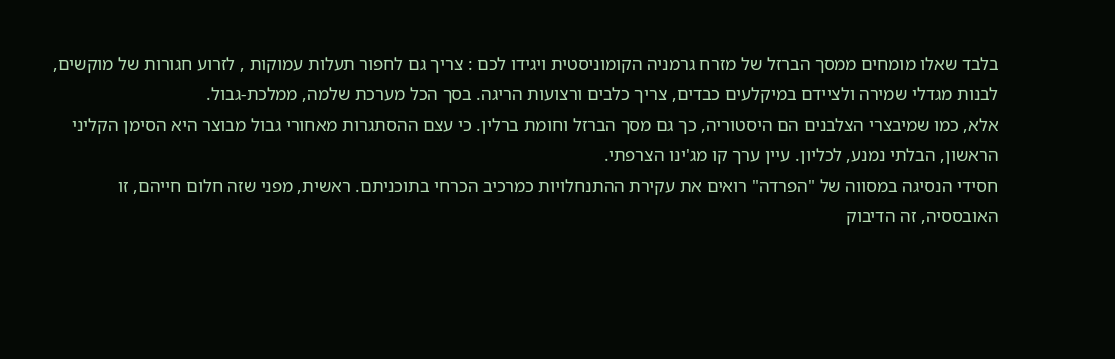בלבד שאלו מומחים ממסך הברזל של מזרח גרמניה הקומוניסטית ויגידו לכם : צריך גם לחפור תעלות עמוקות , לזרוע חגורות של מוקשים, לבנות מגדלי שמירה ולציידם במיקלעים כבדים, צריך כלבים ורצועות הריגה. בסך הכל מערכת שלמה, ממלכת-גבול.
אלא, כמו שמיבצרי הצלבנים הם היסטוריה, כך גם מסך הברזל וחומת ברלין. כי עצם ההסתגרות מאחורי גבול מבוצר היא הסימן הקליני הראשון, הבלתי נמנע, לכליון. עיין ערך קו מג'ינו הצרפתי.
חסידי הנסיגה במסווה של "הפרדה" רואים את עקירת ההתנחלויות כמרכיב הכרחי בתוכניתם. ראשית, מפני שזה חלום חייהם, זו האובססיה, זה הדיבוק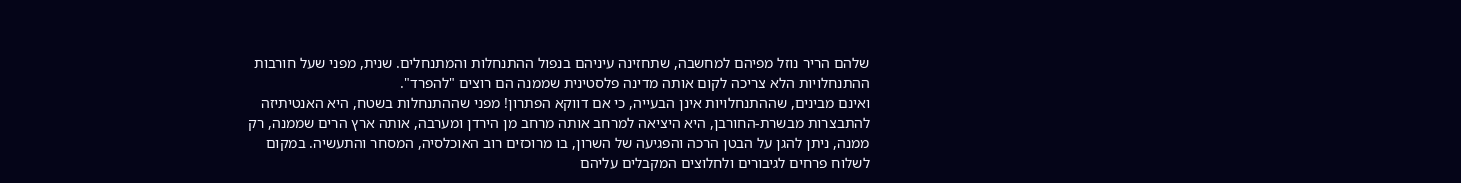שלהם הריר נוזל מפיהם למחשבה, שתחזינה עיניהם בנפול ההתנחלות והמתנחלים. שנית, מפני שעל חורבות ההתנחלויות הלא צריכה לקום אותה מדינה פלסטינית שממנה הם רוצים "להפרד".
ואינם מבינים, שההתנחלויות אינן הבעייה, כי אם דווקא הפתרון! מפני שההתנחלות בשטח, היא האנטיתיזה להתבצרות מבשרת-החורבן, היא היציאה למרחב אותה מרחב מן הירדן ומערבה, אותה ארץ הרים שממנה, רק ממנה, ניתן להגן על הבטן הרכה והפגיעה של השרון, בו מרוכזים רוב האוכלסיה, המסחר והתעשיה. במקום לשלוח פרחים לגיבורים ולחלוצים המקבלים עליהם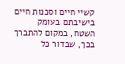קשיי חיים וסכנות חיים בישיבתם בעומק השטח, במקום להתברך בכך, שבדור כל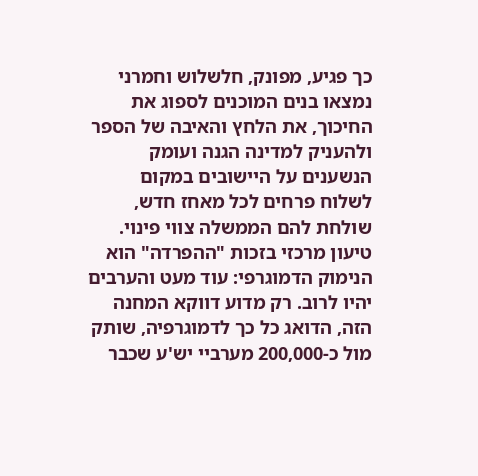כך פגיע, מפונק, חלשלוש וחמרני נמצאו בנים המוכנים לספוג את החיכוך, את הלחץ והאיבה של הספר ולהעניק למדינה הגנה ועומק הנשענים על היישובים במקום לשלוח פרחים לכל מאחז חדש, שולחת להם הממשלה צווי פינוי.
טיעון מרכזי בזכות "ההפרדה" הוא הנימוק הדמוגרפי: עוד מעט והערבים יהיו לרוב. רק מדוע דווקא המחנה הזה, הדואג כל כך לדמוגרפיה, שותק מול כ-200,000 מערביי יש'ע שכבר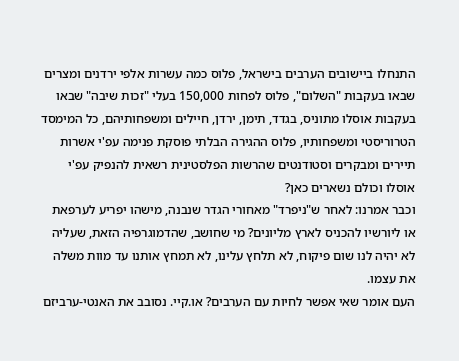התנחלו ביישובים הערבים בישראל, פלוס כמה עשרות אלפי ירדנים ומצרים שבאו בעקבות "השלום", פלוס לפחות 150,000 בעלי "זכות שיבה" שבאו בעקבות אוסלו מתוניס, בגדד, תימן, ירדן, חיילים ומשפחותיהם, כל המימסד הטרוריסטי ומשפחותיו, פלוס ההגירה הבלתי פוסקת פנימה עפ'י אשרות תיירים ומבקרים וסטודנטים שהרשות הפלסטינית רשאית להנפיק עפ'י אוסלו וכולם נשארים כאן?
וכבר אמרנו: לאחר ש"ניפרד" מאחורי הגדר שנבנה, מישהו יפריע לערפאת או ליורשיו להכניס לארץ מליונים? מי שחושב, שהדמוגרפיה הזאת, שעליה לא יהיה לנו שום פיקוח, לא תלחץ עלינו, לא תמחץ אותנו עד מוות משלה את עצמו.
העם אומר שאי אפשר לחיות עם הערבים? או.קיי. נסובב את האנטי-ערביזם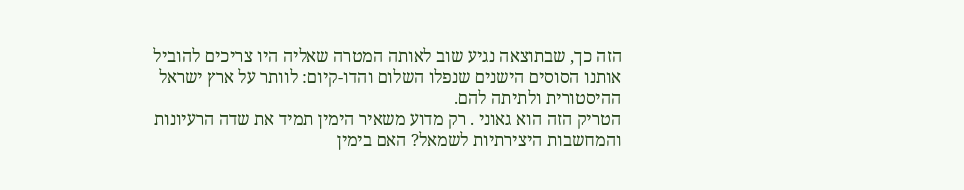הזה כך, שבתוצאה נגיע שוב לאותה המטרה שאליה היו צריכים להוביל אותנו הסוסים הישנים שנפלו השלום והדו-קיום: לוותר על ארץ ישראל ההיסטורית ולתיתה להם.
הטריק הזה הוא גאוני . רק מדוע משאיר הימין תמיד את שדה הרעיונות והמחשבות היצירתיות לשמאל? האם בימין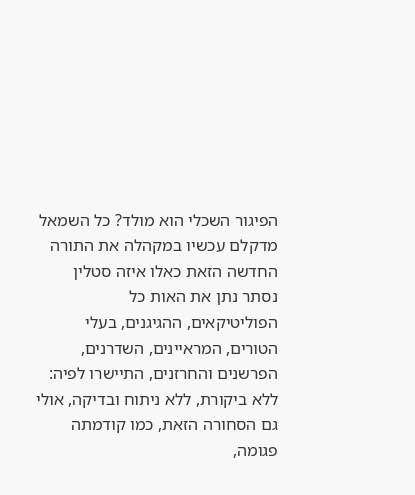הפיגור השכלי הוא מולד? כל השמאל מדקלם עכשיו במקהלה את התורה החדשה הזאת כאלו איזה סטלין נסתר נתן את האות כל הפוליטיקאים, ההגיגנים, בעלי הטורים, המראיינים, השדרנים, הפרשנים והחרזנים, התיישרו לפיה: ללא ביקורת, ללא ניתוח ובדיקה, אולי גם הסחורה הזאת, כמו קודמתה פגומה,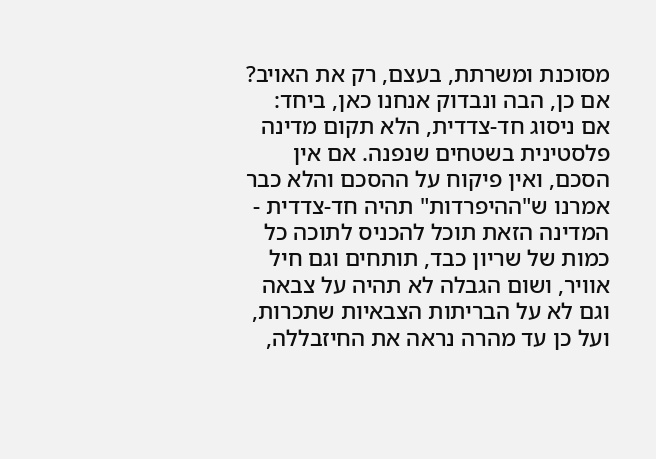מסוכנת ומשרתת, בעצם, רק את האויב?
אם כן, הבה ונבדוק אנחנו כאן, ביחד:
אם ניסוג חד-צדדית, הלא תקום מדינה פלסטינית בשטחים שנפנה. אם אין הסכם, ואין פיקוח על ההסכם והלא כבר אמרנו ש"ההיפרדות" תהיה חד-צדדית - המדינה הזאת תוכל להכניס לתוכה כל כמות של שריון כבד, תותחים וגם חיל אוויר, ושום הגבלה לא תהיה על צבאה וגם לא על הבריתות הצבאיות שתכרות, ועל כן עד מהרה נראה את החיזבללה,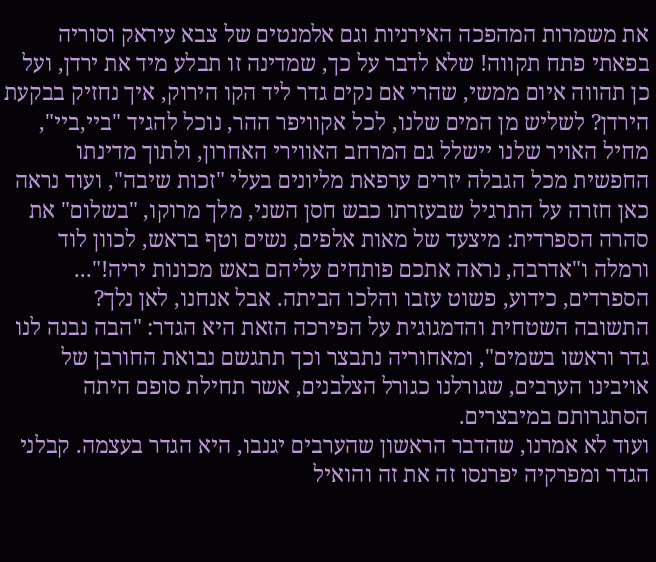את משמרות המהפכה האירניות וגם אלמנטים של צבא עיראק וסוריה בפאתי פתח תקווה! שלא לדבר על כך, שמדינה זו תבלע מיד את ירדן, ועל כן תהווה איום ממשי, שהרי אם נקים גדר ליד הקו הירוק, איך נחזיק בבקעת הירדן? לשליש מן המים שלנו, לכל אקוויפר ההר, נוכל להגיד "ביי,ביי", מחיל האויר שלנו יישלל גם המרחב האווירי האחרון, ולתוך מדינתו החפשית מכל הגבלה יזרים ערפאת מליונים בעלי "זכות שיבה", ועוד נראה כאן חזרה על התרגיל שבעזרתו כבש חסן השני, מלך מרוקו, "בשלום" את סהרה הספרדית: מיצעד של מאות אלפים, נשים וטף בראש, לכוון לוד ורמלה ו"אדרבה, נראה אתכם פותחים עליהם באש מכונות יריה!"... הספרדים, כידוע, פשוט עזבו והלכו הביתה. אבל אנחנו, לאן נלך?
התשובה השטחית והדמגוגית על הפירכה הזאת היא הגדר: "הבה נבנה לנו גדר וראשו בשמים", ומאחוריה נתבצר וכך תתגשם נבואת החורבן של אויבינו הערבים, שגורלנו כגורל הצלבנים, אשר תחילת סופם היתה הסתגרותם במיבצרים.
ועוד לא אמרנו, שהדבר הראשון שהערבים יגנבו, היא הגדר בעצמה. קבלני הגדר ומפרקיה יפרנסו זה את זה והואיל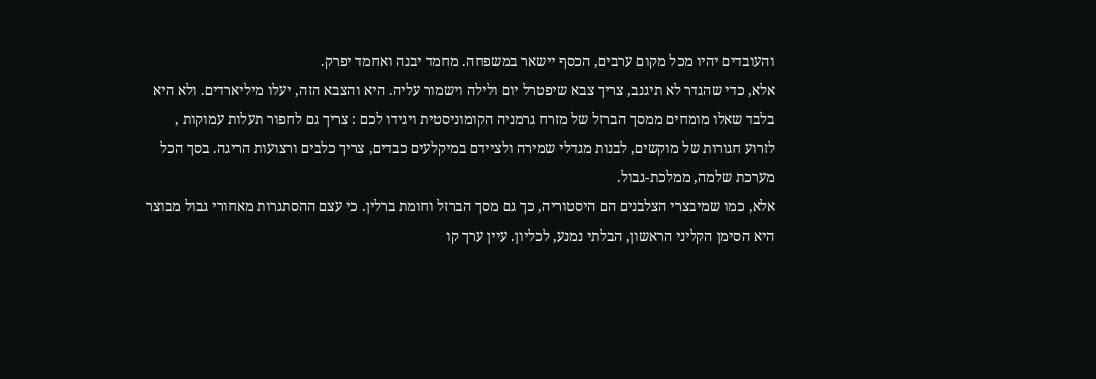והעובדים יהיו מכל מקום ערבים, הכסף יישאר במשפחה. מחמד יבנה ואחמד יפרק.
אלא, כדי שהגדר לא תיגנב, צריך צבא שיפטרל יום ולילה וישמור עליה. היא והצבא הזה, יעלו מיליארדים. ולא היא בלבד שאלו מומחים ממסך הברזל של מזרח גרמניה הקומוניסטית ויגידו לכם : צריך גם לחפור תעלות עמוקות , לזרוע חגורות של מוקשים, לבנות מגדלי שמירה ולציידם במיקלעים כבדים, צריך כלבים ורצועות הריגה. בסך הכל מערכת שלמה, ממלכת-גבול.
אלא, כמו שמיבצרי הצלבנים הם היסטוריה, כך גם מסך הברזל וחומת ברלין. כי עצם ההסתגרות מאחורי גבול מבוצר היא הסימן הקליני הראשון, הבלתי נמנע, לכליון. עיין ערך קו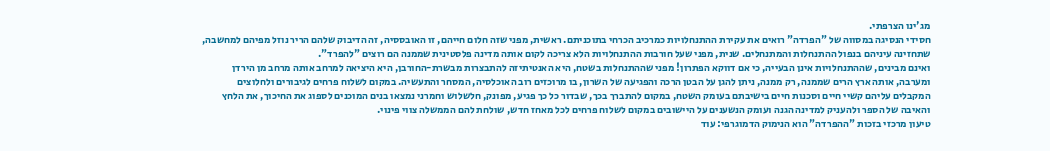מג'ינו הצרפתי.
חסידי הנסיגה במסווה של "הפרדה" רואים את עקירת ההתנחלויות כמרכיב הכרחי בתוכניתם. ראשית, מפני שזה חלום חייהם, זו האובססיה, זה הדיבוק שלהם הריר נוזל מפיהם למחשבה, שתחזינה עיניהם בנפול ההתנחלות והמתנחלים. שנית, מפני שעל חורבות ההתנחלויות הלא צריכה לקום אותה מדינה פלסטינית שממנה הם רוצים "להפרד".
ואינם מבינים, שההתנחלויות אינן הבעייה, כי אם דווקא הפתרון! מפני שההתנחלות בשטח, היא האנטיתיזה להתבצרות מבשרת-החורבן, היא היציאה למרחב אותה מרחב מן הירדן ומערבה, אותה ארץ הרים שממנה, רק ממנה, ניתן להגן על הבטן הרכה והפגיעה של השרון, בו מרוכזים רוב האוכלסיה, המסחר והתעשיה. במקום לשלוח פרחים לגיבורים ולחלוצים המקבלים עליהם קשיי חיים וסכנות חיים בישיבתם בעומק השטח, במקום להתברך בכך, שבדור כל כך פגיע, מפונק, חלשלוש וחמרני נמצאו בנים המוכנים לספוג את החיכוך, את הלחץ והאיבה של הספר ולהעניק למדינה הגנה ועומק הנשענים על היישובים במקום לשלוח פרחים לכל מאחז חדש, שולחת להם הממשלה צווי פינוי.
טיעון מרכזי בזכות "ההפרדה" הוא הנימוק הדמוגרפי: עוד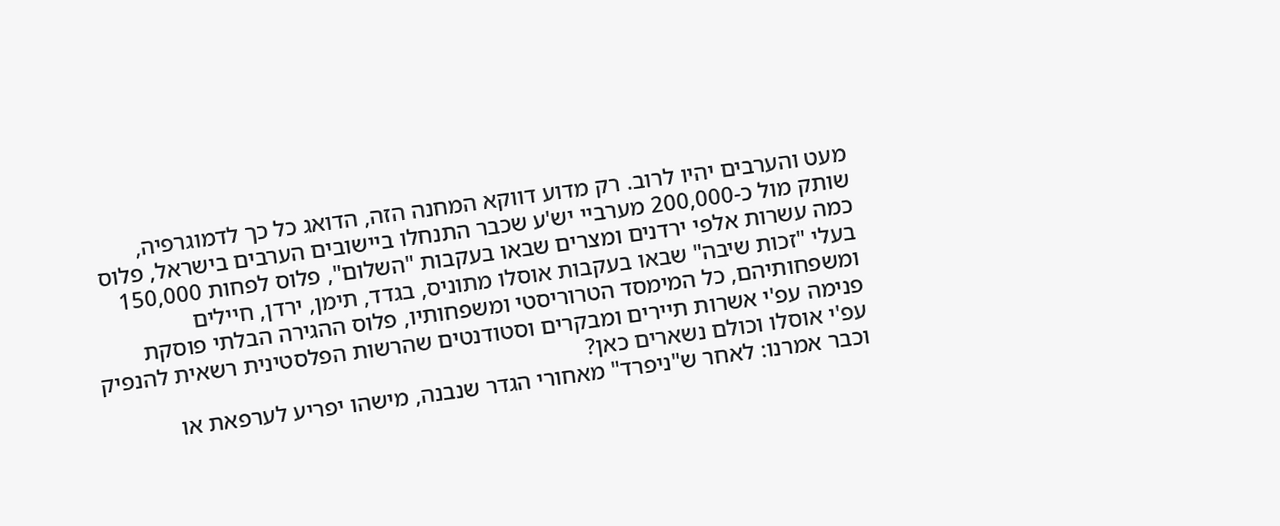מעט והערבים יהיו לרוב. רק מדוע דווקא המחנה הזה, הדואג כל כך לדמוגרפיה, שותק מול כ-200,000 מערביי יש'ע שכבר התנחלו ביישובים הערבים בישראל, פלוס כמה עשרות אלפי ירדנים ומצרים שבאו בעקבות "השלום", פלוס לפחות 150,000 בעלי "זכות שיבה" שבאו בעקבות אוסלו מתוניס, בגדד, תימן, ירדן, חיילים ומשפחותיהם, כל המימסד הטרוריסטי ומשפחותיו, פלוס ההגירה הבלתי פוסקת פנימה עפ'י אשרות תיירים ומבקרים וסטודנטים שהרשות הפלסטינית רשאית להנפיק עפ'י אוסלו וכולם נשארים כאן?
וכבר אמרנו: לאחר ש"ניפרד" מאחורי הגדר שנבנה, מישהו יפריע לערפאת או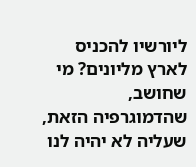ליורשיו להכניס לארץ מליונים? מי שחושב, שהדמוגרפיה הזאת, שעליה לא יהיה לנו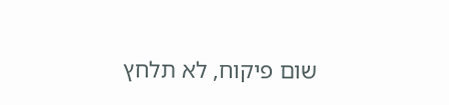שום פיקוח, לא תלחץ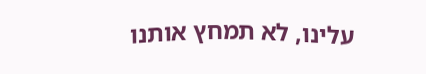עלינו, לא תמחץ אותנו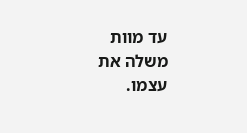עד מוות משלה את עצמו.